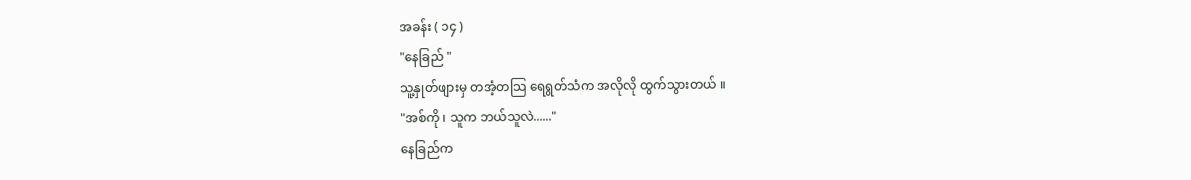အခန်း ( ၁၄ )
"နေခြည် "
သူ့နှုတ်ဖျားမှ တအံ့တသြ ရေရွတ်သံက အလိုလို ထွက်သွားတယ် ။
"အစ်ကို ၊ သူက ဘယ်သူလဲ......"
နေခြည်က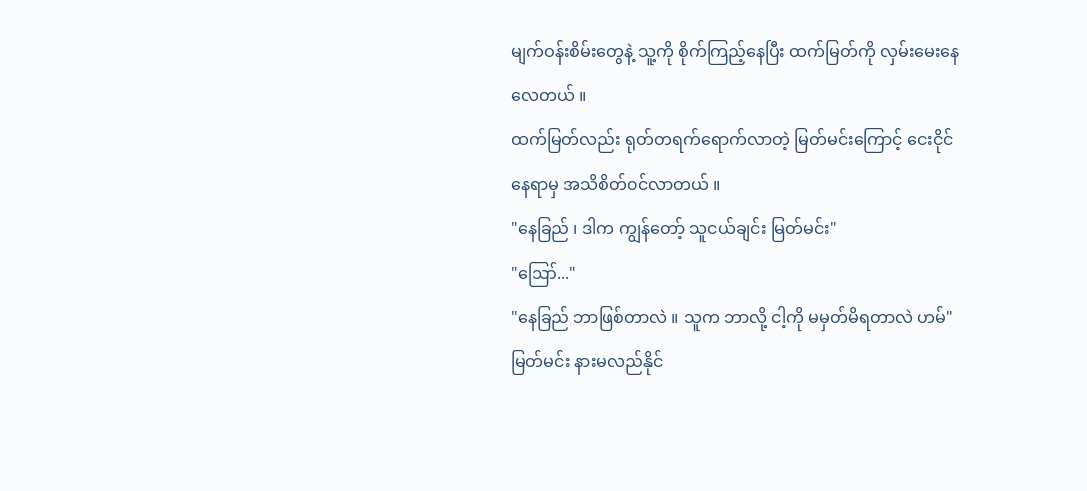မျက်ဝန်းစိမ်းတွေနဲ့ သူ့ကို စိုက်ကြည့်နေပြီး ထက်မြတ်ကို လှမ်းမေးနေလေတယ် ။
ထက်မြတ်လည်း ရုတ်တရက်ရောက်လာတဲ့ မြတ်မင်းကြောင့် ငေးငိုင်နေရာမှ အသိစိတ်၀င်လာတယ် ။
"နေခြည် ၊ ဒါက ကျွန်တော့် သူငယ်ချင်း မြတ်မင်း"
"ဪ..."
"နေခြည် ဘာဖြစ်တာလဲ ။ သူက ဘာလို့ ငါ့ကို မမှတ်မိရတာလဲ ဟမ်"
မြတ်မင်း နားမလည်နိုင်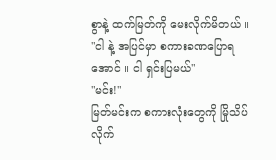စွာနဲ့ ထက်မြတ်ကို မေးလိုက်မိတယ် ။
"ငါ နဲ့ အပြင်မှာ စကားခဏပြောရအောင် ။ ငါ ရှင်းပြမယ်"
"မင်း!"
မြတ်မင်းက စကားလုံးတွေကို မြိုသိပ်လိုက်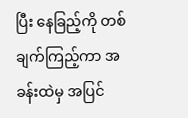ပြီး နေခြည့်ကို တစ်ချက်ကြည့်ကာ အခန်းထဲမှ အပြင်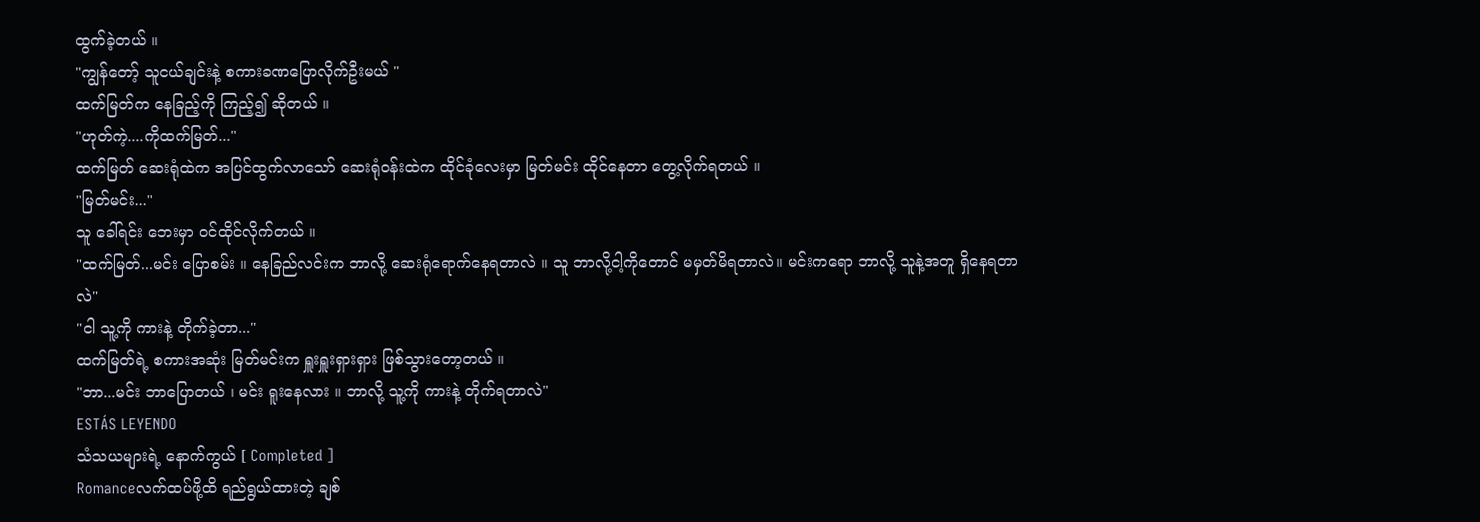ထွက်ခဲ့တယ် ။
"ကျွန်တော့် သူငယ်ချင်းနဲ့ စကားခဏပြောလိုက်ဦးမယ် "
ထက်မြတ်က နေခြည့်ကို ကြည့်၍ ဆိုတယ် ။
"ဟုတ်ကဲ့....ကိုထက်မြတ်..."
ထက်မြတ် ဆေးရုံထဲက အပြင်ထွက်လာသော် ဆေးရုံ၀န်းထဲက ထိုင်ခုံလေးမှာ မြတ်မင်း ထိုင်နေတာ တွေ့လိုက်ရတယ် ။
"မြတ်မင်း..."
သူ ခေါ်ရင်း ဘေးမှာ ဝင်ထိုင်လိုက်တယ် ။
"ထက်မြတ်...မင်း ပြောစမ်း ။ နေခြည်လင်းက ဘာလို့ ဆေးရုံရောက်နေရတာလဲ ။ သူ ဘာလို့ငါ့ကိုတောင် မမှတ်မိရတာလဲ။ မင်းကရော ဘာလို့ သူနဲ့အတူ ရှိနေရတာလဲ"
"ငါ သူ့ကို ကားနဲ့ တိုက်ခဲ့တာ..."
ထက်မြတ်ရဲ့ စကားအဆုံး မြတ်မင်းက ရှူးရှူးရှားရှား ဖြစ်သွားတော့တယ် ။
"ဘာ...မင်း ဘာပြောတယ် ၊ မင်း ရူးနေလား ။ ဘာလို့ သူ့ကို ကားနဲ့ တိုက်ရတာလဲ"
ESTÁS LEYENDO
သံသယများရဲ့ နောက်ကွယ် [ Completed ]
Romanceလက်ထပ်ဖို့ထိ ရည်ရွယ်ထားတဲ့ ချစ်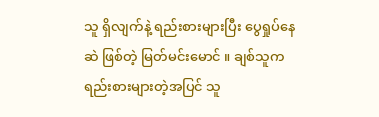သူ ရှိလျက်နဲ့ ရည်းစားများပြီး ပွေရှုပ်နေဆဲ ဖြစ်တဲ့ မြတ်မင်းမောင် ။ ချစ်သူက ရည်းစားများတဲ့အပြင် သူ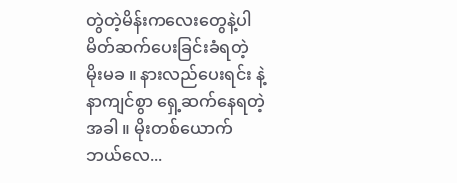တွဲတဲ့မိန်းကလေးတွေနဲ့ပါ မိတ်ဆက်ပေးခြင်းခံရတဲ့ မိုးမခ ။ နားလည်ပေးရင်း နဲ့ နာကျင်စွာ ရှေ့ဆက်နေရတဲ့အခါ ။ မိုးတစ်ယောက် ဘယ်လေ...